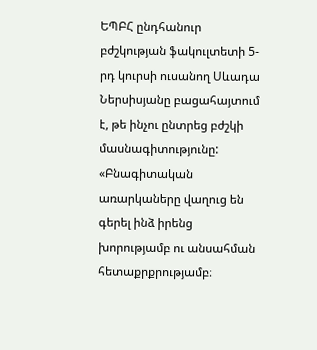ԵՊԲՀ ընդհանուր բժշկության ֆակուլտետի 5-րդ կուրսի ուսանող Սևադա Ներսիսյանը բացահայտում է, թե ինչու ընտրեց բժշկի մասնագիտությունը:
«Բնագիտական առարկաները վաղուց են գերել ինձ իրենց խորությամբ ու անսահման հետաքրքրությամբ։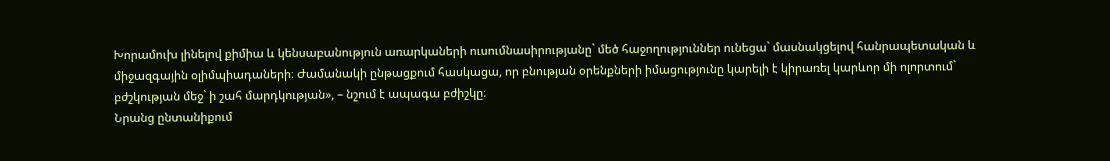Խորամուխ լինելով քիմիա և կենսաբանություն առարկաների ուսումնասիրությանը` մեծ հաջողություններ ունեցա` մասնակցելով հանրապետական և միջազգային օլիմպիադաների։ Ժամանակի ընթացքում հասկացա, որ բնության օրենքների իմացությունը կարելի է կիրառել կարևոր մի ոլորտում` բժշկության մեջ` ի շահ մարդկության», – նշում է ապագա բժիշկը։
Նրանց ընտանիքում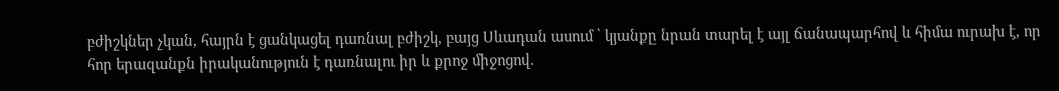բժիշկներ չկան, հայրն է ցանկացել դառնալ բժիշկ, բայց Սևադան ասում ՝ կյանքը նրան տարել է այլ ճանապարհով և հիմա ուրախ է, որ հոր երազանքն իրականություն է դառնալու իր և քրոջ միջոցով.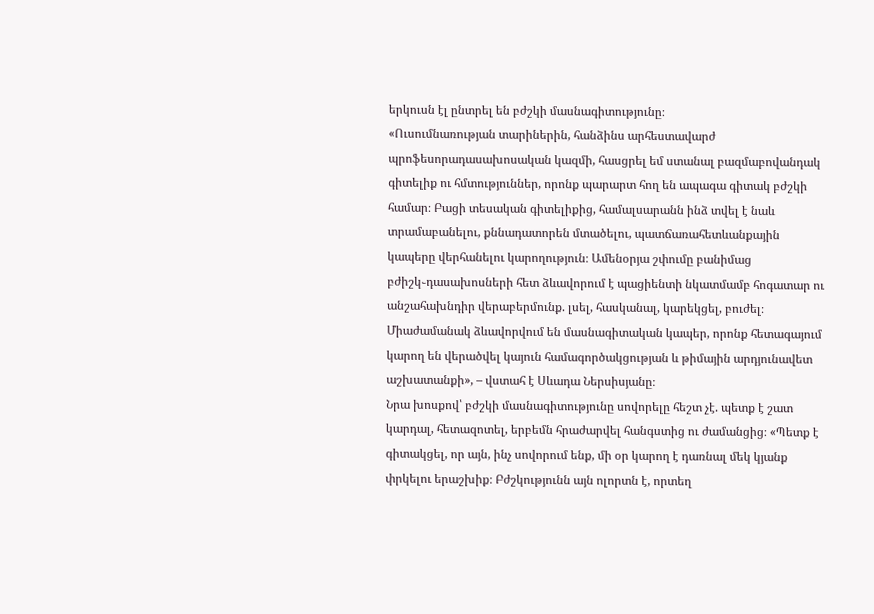երկուսն էլ ընտրել են բժշկի մասնագիտությունը։
«Ուսումնառության տարիներին, հանձինս արհեստավարժ պրոֆեսորադասախոսական կազմի, հասցրել եմ ստանալ բազմաբովանդակ գիտելիք ու հմտություններ, որոնք պարարտ հող են ապագա գիտակ բժշկի համար։ Բացի տեսական գիտելիքից, համալսարանն ինձ տվել է նաև տրամաբանելու, քննադատորեն մտածելու, պատճառահետևանքային կապերը վերհանելու կարողություն։ Ամենօրյա շփումը բանիմաց բժիշկ֊դասախոսների հետ ձևավորում է պացիենտի նկատմամբ հոգատար ու անշահախնդիր վերաբերմունք. լսել, հասկանալ, կարեկցել, բուժել։ Միաժամանակ ձևավորվում են մասնագիտական կապեր, որոնք հետագայում կարող են վերածվել կայուն համագործակցության և թիմային արդյունավետ աշխատանքի», – վստահ է Սևադա Ներսիսյանը։
Նրա խոսքով՝ բժշկի մասնագիտությունը սովորելը հեշտ չէ. պետք է շատ կարդալ, հետազոտել, երբեմն հրաժարվել հանգստից ու ժամանցից։ «Պետք է գիտակցել, որ այն, ինչ սովորում ենք, մի օր կարող է դառնալ մեկ կյանք փրկելու երաշխիք։ Բժշկությունն այն ոլորտն է, որտեղ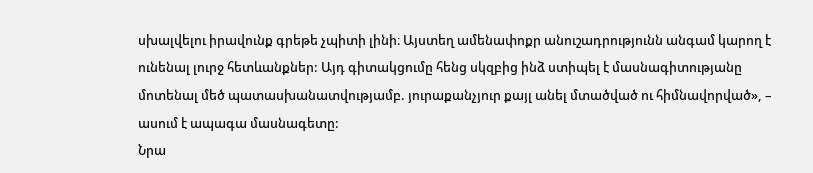սխալվելու իրավունք գրեթե չպիտի լինի։ Այստեղ ամենափոքր անուշադրությունն անգամ կարող է ունենալ լուրջ հետևանքներ: Այդ գիտակցումը հենց սկզբից ինձ ստիպել է մասնագիտությանը մոտենալ մեծ պատասխանատվությամբ. յուրաքանչյուր քայլ անել մտածված ու հիմնավորված», – ասում է ապագա մասնագետը:
Նրա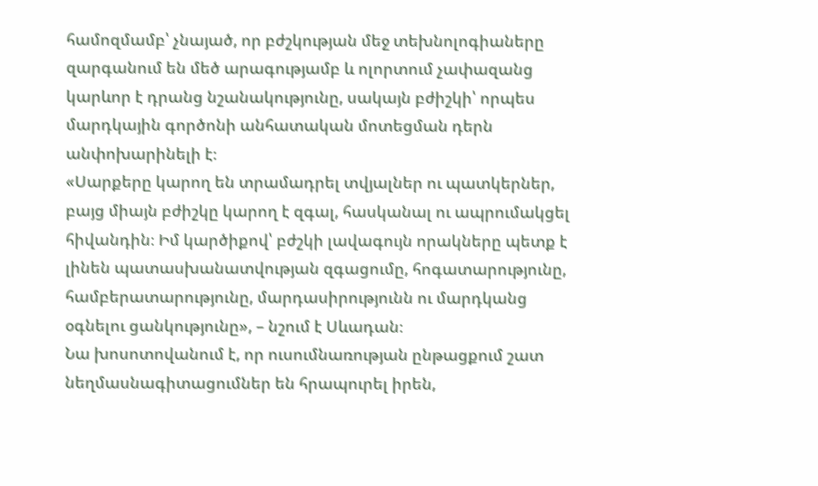համոզմամբ՝ չնայած, որ բժշկության մեջ տեխնոլոգիաները զարգանում են մեծ արագությամբ և ոլորտում չափազանց կարևոր է դրանց նշանակությունը, սակայն բժիշկի՝ որպես մարդկային գործոնի անհատական մոտեցման դերն անփոխարինելի է։
«Սարքերը կարող են տրամադրել տվյալներ ու պատկերներ, բայց միայն բժիշկը կարող է զգալ, հասկանալ ու ապրումակցել հիվանդին։ Իմ կարծիքով՝ բժշկի լավագույն որակները պետք է լինեն պատասխանատվության զգացումը, հոգատարությունը, համբերատարությունը, մարդասիրությունն ու մարդկանց օգնելու ցանկությունը», – նշում է Սևադան։
Նա խոսոտովանում է, որ ուսումնառության ընթացքում շատ նեղմասնագիտացումներ են հրապուրել իրեն,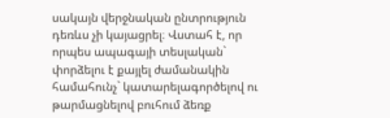սակայն վերջնական ընտրություն դեռևս չի կայացրել։ Վստահ է, որ որպես ապագայի տեսլական` փորձելու է քայլել ժամանակին համահունչ` կատարելագործելով ու թարմացնելով բուհում ձեռք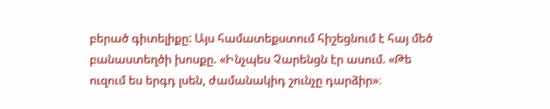բերած գիտելիքը: Այս համատեքստում հիշեցնում է հայ մեծ բանաստեղծի խոսքը. «Ինչպես Չարենցն էր ասում. «Թե ուզում ես երգդ լսեն, ժամանակիդ շունչը դարձիր»։